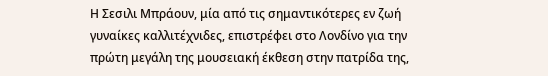Η Σεσιλι Μπράουν, μία από τις σημαντικότερες εν ζωή γυναίκες καλλιτέχνιδες, επιστρέφει στο Λονδίνο για την πρώτη μεγάλη της μουσειακή έκθεση στην πατρίδα της,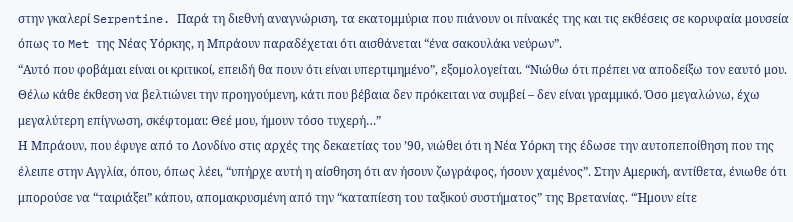στην γκαλερί Serpentine. Παρά τη διεθνή αναγνώριση, τα εκατομμύρια που πιάνουν οι πίνακές της και τις εκθέσεις σε κορυφαία μουσεία όπως το Met της Νέας Υόρκης, η Μπράουν παραδέχεται ότι αισθάνεται “ένα σακουλάκι νεύρων”.
“Αυτό που φοβάμαι είναι οι κριτικοί, επειδή θα πουν ότι είναι υπερτιμημένο”, εξομολογείται. “Νιώθω ότι πρέπει να αποδείξω τον εαυτό μου. Θέλω κάθε έκθεση να βελτιώνει την προηγούμενη, κάτι που βέβαια δεν πρόκειται να συμβεί – δεν είναι γραμμικό. Όσο μεγαλώνω, έχω μεγαλύτερη επίγνωση, σκέφτομαι: Θεέ μου, ήμουν τόσο τυχερή…”
Η Μπράουν, που έφυγε από το Λονδίνο στις αρχές της δεκαετίας του ’90, νιώθει ότι η Νέα Υόρκη της έδωσε την αυτοπεποίθηση που της έλειπε στην Αγγλία, όπου, όπως λέει, “υπήρχε αυτή η αίσθηση ότι αν ήσουν ζωγράφος, ήσουν χαμένος”. Στην Αμερική, αντίθετα, ένιωθε ότι μπορούσε να “ταιριάξει” κάπου, απομακρυσμένη από την “καταπίεση του ταξικού συστήματος” της Βρετανίας. “Ήμουν είτε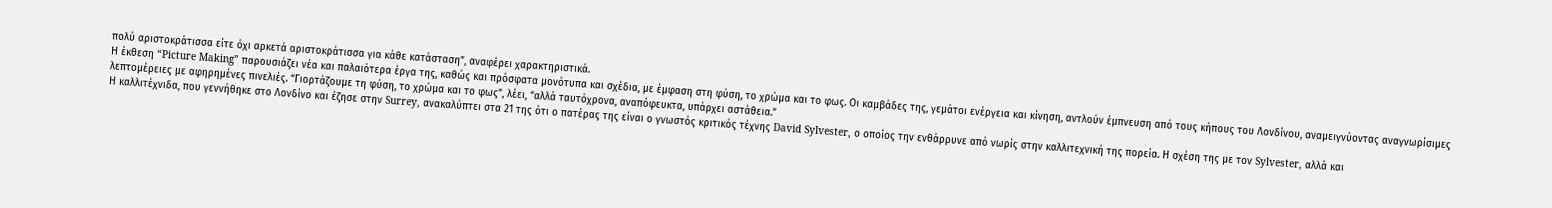πολύ αριστοκράτισσα είτε όχι αρκετά αριστοκράτισσα για κάθε κατάσταση”, αναφέρει χαρακτηριστικά.
Η έκθεση “Picture Making” παρουσιάζει νέα και παλαιότερα έργα της, καθώς και πρόσφατα μονότυπα και σχέδια, με έμφαση στη φύση, το χρώμα και το φως. Οι καμβάδες της, γεμάτοι ενέργεια και κίνηση, αντλούν έμπνευση από τους κήπους του Λονδίνου, αναμειγνύοντας αναγνωρίσιμες λεπτομέρειες με αφηρημένες πινελιές. “Γιορτάζουμε τη φύση, το χρώμα και το φως”, λέει, “αλλά ταυτόχρονα, αναπόφευκτα, υπάρχει αστάθεια.”
Η καλλιτέχνιδα, που γεννήθηκε στο Λονδίνο και έζησε στην Surrey, ανακαλύπτει στα 21 της ότι ο πατέρας της είναι ο γνωστός κριτικός τέχνης David Sylvester, ο οποίος την ενθάρρυνε από νωρίς στην καλλιτεχνική της πορεία. Η σχέση της με τον Sylvester, αλλά και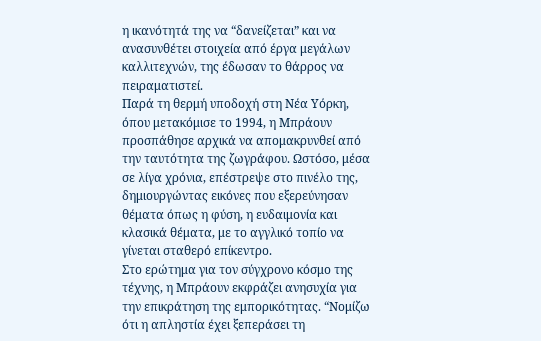η ικανότητά της να “δανείζεται” και να ανασυνθέτει στοιχεία από έργα μεγάλων καλλιτεχνών, της έδωσαν το θάρρος να πειραματιστεί.
Παρά τη θερμή υποδοχή στη Νέα Υόρκη, όπου μετακόμισε το 1994, η Μπράουν προσπάθησε αρχικά να απομακρυνθεί από την ταυτότητα της ζωγράφου. Ωστόσο, μέσα σε λίγα χρόνια, επέστρεψε στο πινέλο της, δημιουργώντας εικόνες που εξερεύνησαν θέματα όπως η φύση, η ευδαιμονία και κλασικά θέματα, με το αγγλικό τοπίο να γίνεται σταθερό επίκεντρο.
Στο ερώτημα για τον σύγχρονο κόσμο της τέχνης, η Μπράουν εκφράζει ανησυχία για την επικράτηση της εμπορικότητας. “Νομίζω ότι η απληστία έχει ξεπεράσει τη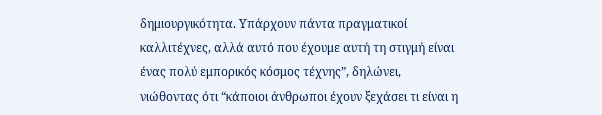δημιουργικότητα. Υπάρχουν πάντα πραγματικοί καλλιτέχνες, αλλά αυτό που έχουμε αυτή τη στιγμή είναι ένας πολύ εμπορικός κόσμος τέχνης”, δηλώνει, νιώθοντας ότι “κάποιοι άνθρωποι έχουν ξεχάσει τι είναι η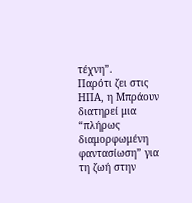τέχνη”.
Παρότι ζει στις ΗΠΑ, η Μπράουν διατηρεί μια “πλήρως διαμορφωμένη φαντασίωση” για τη ζωή στην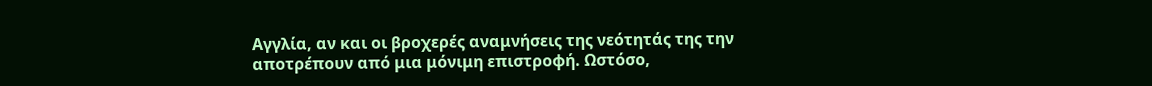Αγγλία, αν και οι βροχερές αναμνήσεις της νεότητάς της την αποτρέπουν από μια μόνιμη επιστροφή. Ωστόσο,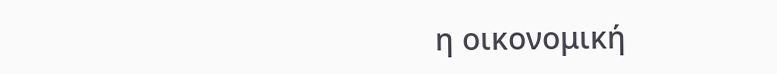η οικονομική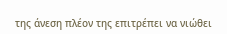της άνεση πλέον της επιτρέπει να νιώθει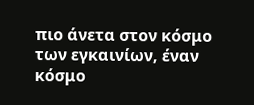πιο άνετα στον κόσμο των εγκαινίων, έναν κόσμο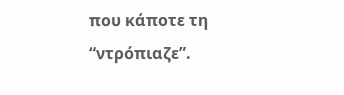που κάποτε τη “ντρόπιαζε”.